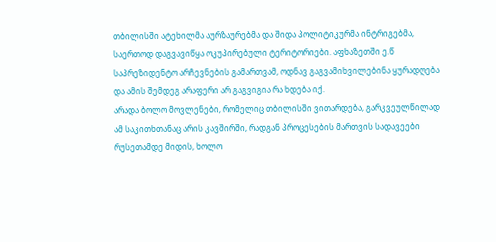თბილისში ატეხილმა აურზაურებმა და შიდა პოლიტიკურმა ინტრიგებმა, საერთოდ დაგვავიწყა ოკუპირებული ტერიტორიები. აფხაზეთში ე.წ საპრეზიდენტო არჩევნების გამართვამ, ოდნავ გაგვამიხვილებინა ყურადღება და ამის შემდეგ არაფერი არ გაგვიგია რა ხდება იქ.
არადა ბოლო მოვლენები, რომელიც თბილისში ვითარდება, გარკვეულწილად ამ საკითხთანაც არის კავშირში, რადგან პროცესების მართვის სადავეები რუსეთამდე მიდის, ხოლო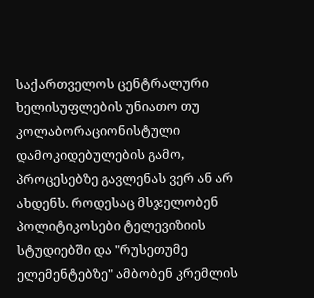საქართველოს ცენტრალური ხელისუფლების უნიათო თუ კოლაბორაციონისტული დამოკიდებულების გამო, პროცესებზე გავლენას ვერ ან არ ახდენს. როდესაც მსჯელობენ პოლიტიკოსები ტელევიზიის სტუდიებში და "რუსეთუმე ელემენტებზე" ამბობენ კრემლის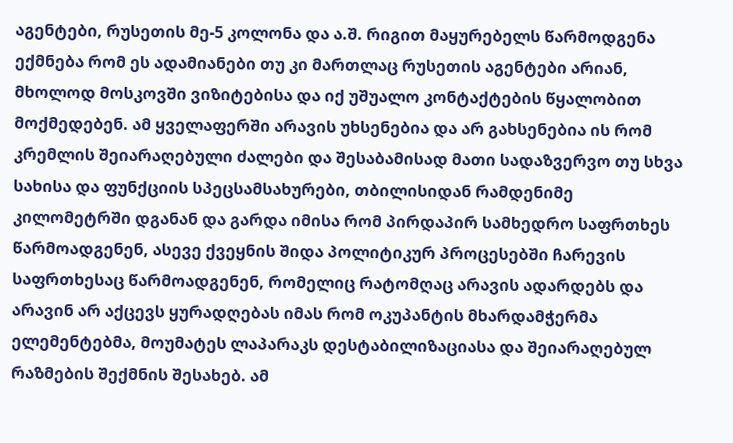აგენტები, რუსეთის მე-5 კოლონა და ა.შ. რიგით მაყურებელს წარმოდგენა ექმნება რომ ეს ადამიანები თუ კი მართლაც რუსეთის აგენტები არიან, მხოლოდ მოსკოვში ვიზიტებისა და იქ უშუალო კონტაქტების წყალობით მოქმედებენ. ამ ყველაფერში არავის უხსენებია და არ გახსენებია ის რომ კრემლის შეიარაღებული ძალები და შესაბამისად მათი სადაზვერვო თუ სხვა სახისა და ფუნქციის სპეცსამსახურები, თბილისიდან რამდენიმე კილომეტრში დგანან და გარდა იმისა რომ პირდაპირ სამხედრო საფრთხეს წარმოადგენენ, ასევე ქვეყნის შიდა პოლიტიკურ პროცესებში ჩარევის საფრთხესაც წარმოადგენენ, რომელიც რატომღაც არავის ადარდებს და არავინ არ აქცევს ყურადღებას იმას რომ ოკუპანტის მხარდამჭერმა ელემენტებმა, მოუმატეს ლაპარაკს დესტაბილიზაციასა და შეიარაღებულ რაზმების შექმნის შესახებ. ამ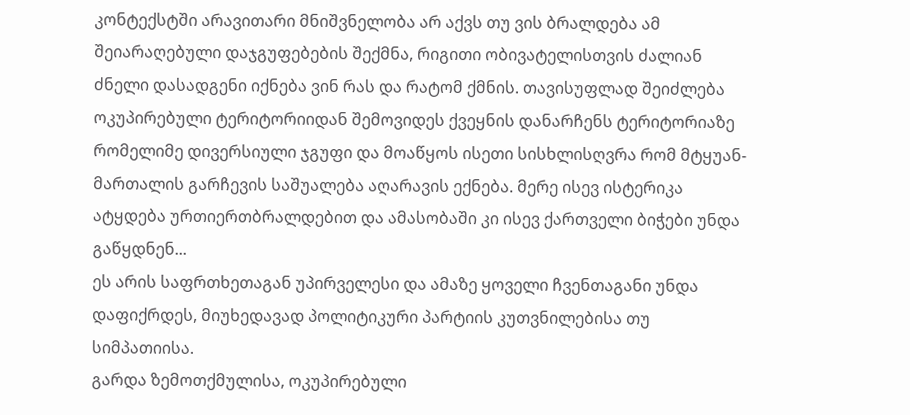კონტექსტში არავითარი მნიშვნელობა არ აქვს თუ ვის ბრალდება ამ შეიარაღებული დაჯგუფებების შექმნა, რიგითი ობივატელისთვის ძალიან ძნელი დასადგენი იქნება ვინ რას და რატომ ქმნის. თავისუფლად შეიძლება ოკუპირებული ტერიტორიიდან შემოვიდეს ქვეყნის დანარჩენს ტერიტორიაზე რომელიმე დივერსიული ჯგუფი და მოაწყოს ისეთი სისხლისღვრა რომ მტყუან-მართალის გარჩევის საშუალება აღარავის ექნება. მერე ისევ ისტერიკა ატყდება ურთიერთბრალდებით და ამასობაში კი ისევ ქართველი ბიჭები უნდა გაწყდნენ...
ეს არის საფრთხეთაგან უპირველესი და ამაზე ყოველი ჩვენთაგანი უნდა დაფიქრდეს, მიუხედავად პოლიტიკური პარტიის კუთვნილებისა თუ სიმპათიისა.
გარდა ზემოთქმულისა, ოკუპირებული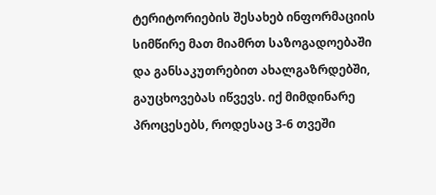ტერიტორიების შესახებ ინფორმაციის სიმწირე მათ მიამრთ საზოგადოებაში და განსაკუთრებით ახალგაზრდებში, გაუცხოვებას იწვევს. იქ მიმდინარე პროცესებს, როდესაც 3-6 თვეში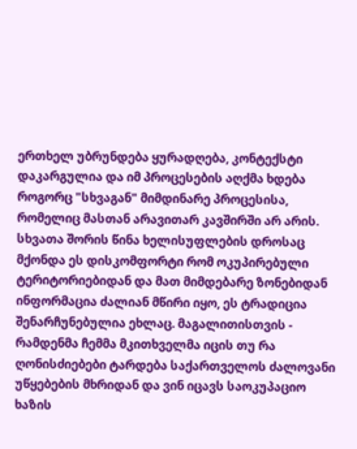ერთხელ უბრუნდება ყურადღება, კონტექსტი დაკარგულია და იმ პროცესების აღქმა ხდება როგორც "სხვაგან" მიმდინარე პროცესისა, რომელიც მასთან არავითარ კავშირში არ არის. სხვათა შორის წინა ხელისუფლების დროსაც მქონდა ეს დისკომფორტი რომ ოკუპირებული ტერიტორიებიდან და მათ მიმდებარე ზონებიდან ინფორმაცია ძალიან მწირი იყო, ეს ტრადიცია შენარჩუნებულია ეხლაც. მაგალითისთვის - რამდენმა ჩემმა მკითხველმა იცის თუ რა ღონისძიებები ტარდება საქართველოს ძალოვანი უწყებების მხრიდან და ვინ იცავს საოკუპაციო ხაზის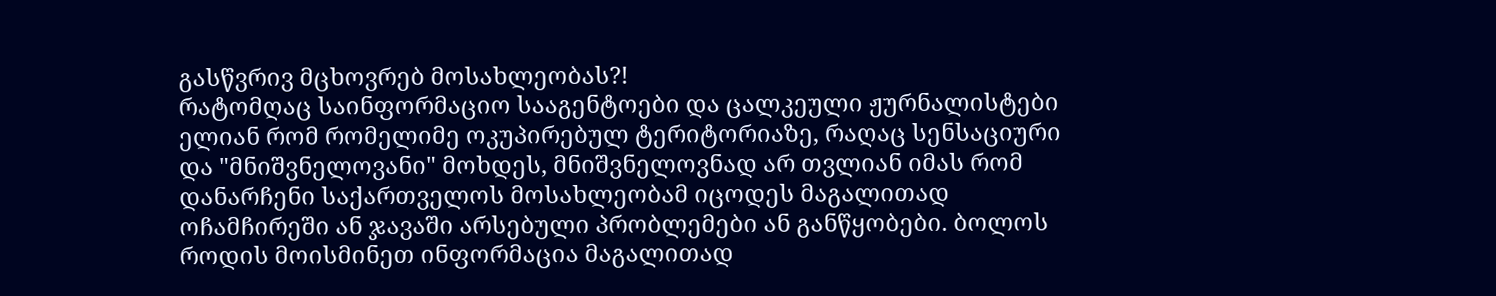გასწვრივ მცხოვრებ მოსახლეობას?!
რატომღაც საინფორმაციო სააგენტოები და ცალკეული ჟურნალისტები ელიან რომ რომელიმე ოკუპირებულ ტერიტორიაზე, რაღაც სენსაციური და "მნიშვნელოვანი" მოხდეს, მნიშვნელოვნად არ თვლიან იმას რომ დანარჩენი საქართველოს მოსახლეობამ იცოდეს მაგალითად ოჩამჩირეში ან ჯავაში არსებული პრობლემები ან განწყობები. ბოლოს როდის მოისმინეთ ინფორმაცია მაგალითად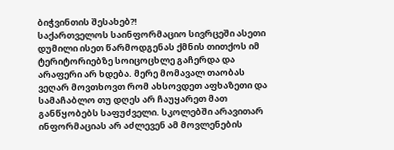ბიჭვინთის შესახებ?!
საქართველოს საინფორმაციო სივრცეში ასეთი დუმილი ისეთ წარმოდგენას ქმნის თითქოს იმ ტერიტორიებზე სოიცოცხლე გაჩერდა და არაფერი არ ხდება. მერე მომავალ თაობას ვეღარ მოვთხოვთ რომ ახსოვდეთ აფხაზეთი და სამაჩაბლო თუ დღეს არ ჩაუყარეთ მათ განწყობებს საფუძველი. სკოლებში არავითარ ინფორმაციას არ აძლევენ ამ მოვლენების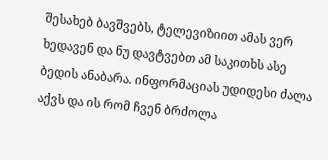შესახებ ბავშვებს, ტელევიზიით ამას ვერ ხედავენ და ნუ დავტვებთ ამ საკითხს ასე ბედის ანაბარა. ინფორმაციას უდიდესი ძალა აქვს და ის რომ ჩვენ ბრძოლა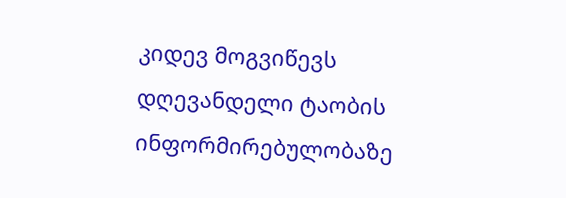კიდევ მოგვიწევს დღევანდელი ტაობის ინფორმირებულობაზე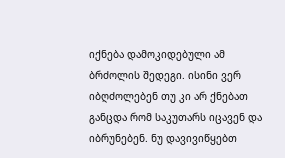იქნება დამოკიდებული ამ ბრძოლის შედეგი. ისინი ვერ იბღძოლებენ თუ კი არ ქნებათ განცდა რომ საკუთარს იცავენ და იბრუნებენ. ნუ დავივიწყებთ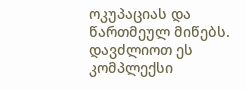ოკუპაციას და წართმეულ მიწებს. დავძლიოთ ეს კომპლექსი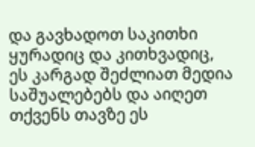და გავხადოთ საკითხი ყურადიც და კითხვადიც, ეს კარგად შეძლიათ მედია საშუალებებს და აიღეთ თქვენს თავზე ეს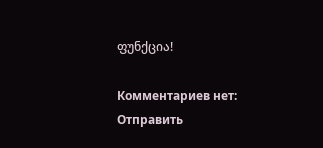ფუნქცია!

Комментариев нет:
Отправить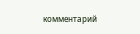комментарий